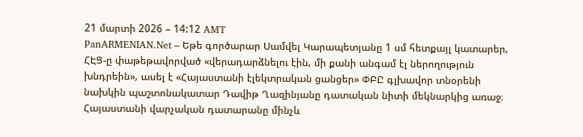21 մարտի 2026 – 14:12 AMT
PanARMENIAN.Net – Եթե գործարար Սամվել Կարապետյանը 1 սմ հետքայլ կատարեր, ՀԷՑ-ը փաթեթավորված «վերադարձնելու էին, մի քանի անգամ էլ ներողություն խնդրեին», ասել է «Հայաստանի էլեկտրական ցանցեր» ՓԲԸ գլխավոր տնօրենի նախկին պաշտոնակատար Դավիթ Ղազինյանը դատական նիտի մեկնարկից առաջ։
Հայաստանի վարչական դատարանը մինչև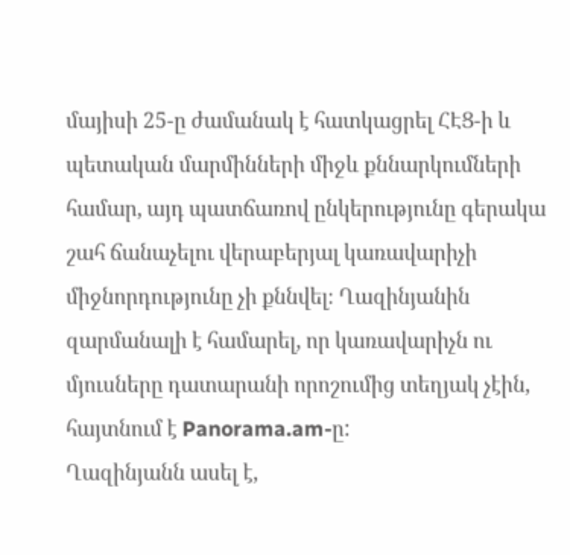մայիսի 25-ը ժամանակ է հատկացրել ՀԷՑ-ի և պետական մարմինների միջև քննարկումների համար, այդ պատճառով ընկերությունը գերակա շահ ճանաչելու վերաբերյալ կառավարիչի միջնորդությունը չի քննվել։ Ղազինյանին զարմանալի է համարել, որ կառավարիչն ու մյուսները դատարանի որոշումից տեղյակ չէին, հայտնում է Panorama.am-ը:
Ղազինյանն ասել է,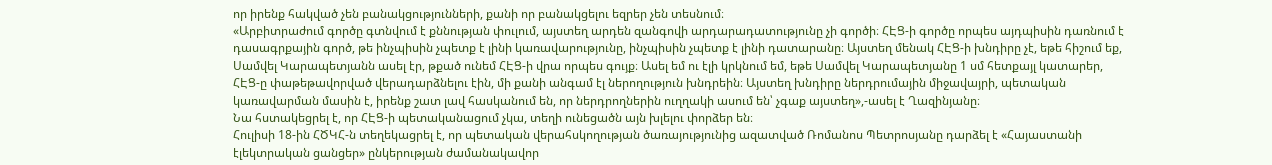որ իրենք հակված չեն բանակցությունների, քանի որ բանակցելու եզրեր չեն տեսնում։
«Արբիտրաժում գործը գտնվում է քննության փուլում, այստեղ արդեն զանգովի արդարադատությունը չի գործի։ ՀԷՑ-ի գործը որպես այդպիսին դառնում է դասագրքային գործ, թե ինչպիսին չպետք է լինի կառավարությունը, ինչպիսին չպետք է լինի դատարանը։ Այստեղ մենակ ՀԷՑ-ի խնդիրը չէ, եթե հիշում եք, Սամվել Կարապետյանն ասել էր, թքած ունեմ ՀԷՑ-ի վրա որպես գույք։ Ասել եմ ու էլի կրկնում եմ, եթե Սամվել Կարապետյանը 1 սմ հետքայլ կատարեր, ՀԷՑ-ը փաթեթավորված վերադարձնելու էին, մի քանի անգամ էլ ներողություն խնդրեին։ Այստեղ խնդիրը ներդրումային միջավայրի, պետական կառավարման մասին է, իրենք շատ լավ հասկանում են, որ ներդրողներին ուղղակի ասում են՝ չգաք այստեղ»,-ասել է Ղազինյանը։
Նա հստակեցրել է, որ ՀԷՑ-ի պետականացում չկա, տեղի ունեցածն այն խլելու փորձեր են։
Հուլիսի 18-ին ՀԾԿՀ-ն տեղեկացրել է, որ պետական վերահսկողության ծառայությունից ազատված Ռոմանոս Պետրոսյանը դարձել է «Հայաստանի էլեկտրական ցանցեր» ընկերության ժամանակավոր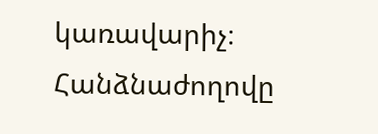կառավարիչ։ Հանձնաժողովը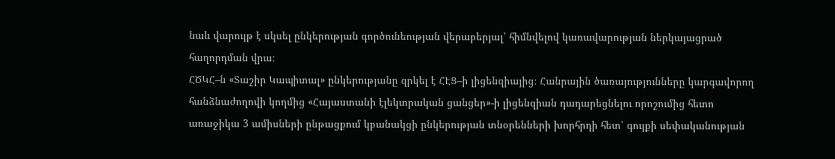նաև վարույթ է սկսել ընկերության գործունեության վերաբերյալ՝ հիմնվելով կառավարության ներկայացրած հաղորդման վրա։
ՀԾԿՀ–ն «Տաշիր Կապիտալ» ընկերությանը զրկել է ՀԷՑ–ի լիցենզիայից։ Հանրային ծառայությունները կարգավորող հանձնաժողովի կողմից «Հայաստանի էլեկտրական ցանցեր»-ի լիցենզիան դադարեցնելու որոշումից հետո առաջիկա 3 ամիսների ընթացքում կբանակցի ընկերության տնօրենների խորհրդի հետ՝ գույքի սեփականության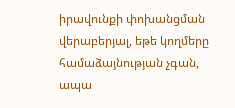իրավունքի փոխանցման վերաբերյալ, եթե կողմերը համաձայնության չգան, ապա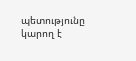պետությունը կարող է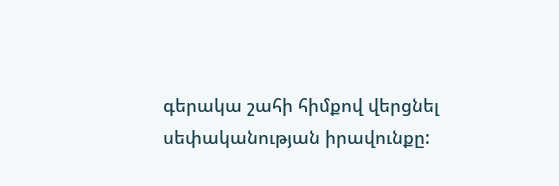գերակա շահի հիմքով վերցնել սեփականության իրավունքը: